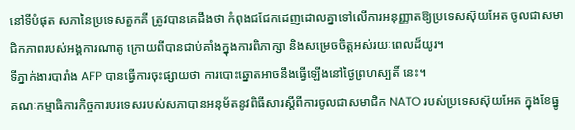នៅទីបំផុត សភានៃប្រទេសតួកគី ត្រូវបានគេដឹងថា កំពុងជជែកដេញដោលគ្នាទៅលើការអនុញ្ញាតឱ្យប្រទេសស៊ុយអែត ចូលជាសមាជិកភាពរបស់អង្គការណាតូ ក្រោយពីបានជាប់គាំងក្នុងការពិភាក្សា និងសម្រេចចិត្តអស់រយៈពេលដ៏យូរ។
ទីភ្នាក់ងារបារាំង AFP បានធ្វើការចុះផ្សាយថា ការបោះឆ្នោតអាចនឹងធ្វើឡើងនៅថ្ងៃព្រហស្បតិ៍ នេះ។
គណៈកម្មាធិការកិច្ចការបរទេសរបស់សភាបានអនុម័តនូវពិធីសារស្ដីពីការចូលជាសមាជិក NATO របស់ប្រទេសស៊ុយអែត ក្នុងខែធ្នូ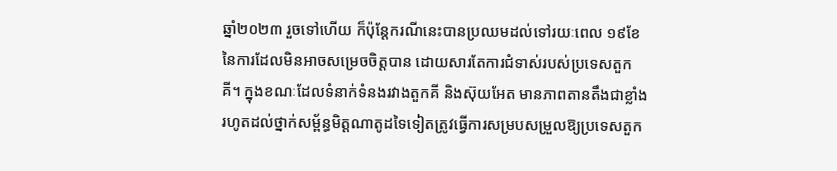ឆ្នាំ២០២៣ រួចទៅហើយ ក៏ប៉ុន្ដែករណីនេះបានប្រឈមដល់ទៅរយៈពេល ១៩ខែនៃការដែលមិនអាចសម្រេចចិត្តបាន ដោយសារតែការជំទាស់របស់ប្រទេសតួកគី។ ក្នុងខណៈដែលទំនាក់ទំនងរវាងតួកគី និងស៊ុយអែត មានភាពតានតឹងជាខ្លាំងរហូតដល់ថ្នាក់សម្ព័ន្ធមិត្តណាតូដទៃទៀតត្រូវធ្វើការសម្របសម្រួលឱ្យប្រទេសតួក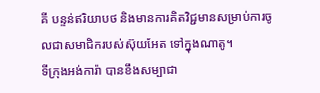គី បន្ទន់ឥរិយាបថ និងមានការគិតវិជ្ជមានសម្រាប់ការចូលជាសមាជិករបស់ស៊ុយអែត ទៅក្នុងណាតូ។
ទីក្រុងអង់ការ៉ា បានខឹងសម្បាជា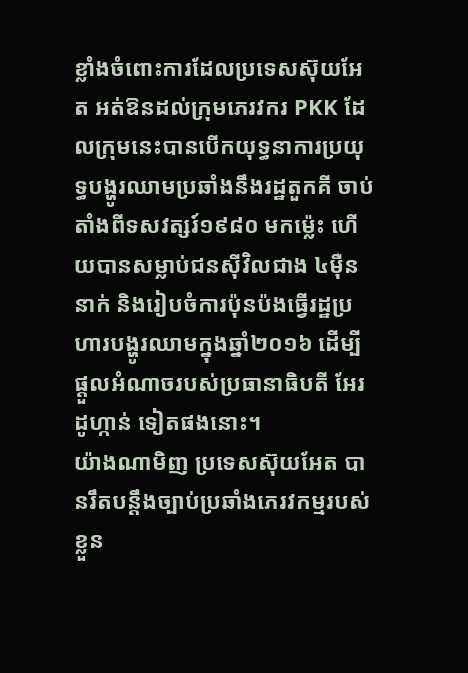ខ្លាំងចំពោះការដែលប្រទេសស៊ុយអែត អត់ឱនដល់ក្រុមភេរវករ PKK ដែលក្រុមនេះបានបើកយុទ្ធនាការប្រយុទ្ធបង្ហូរឈាមប្រឆាំងនឹងរដ្ឋតួកគី ចាប់តាំងពីទសវត្សរ៍១៩៨០ មកម្ល៉េះ ហើយបានសម្លាប់ជនស៊ីវិលជាង ៤ម៉ឺននាក់ និងរៀបចំការប៉ុនប៉ងធ្វើរដ្ឋប្រហារបង្ហូរឈាមក្នុងឆ្នាំ២០១៦ ដើម្បីផ្ដួលអំណាចរបស់ប្រធានាធិបតី អែរដូហ្កាន់ ទៀតផងនោះ។
យ៉ាងណាមិញ ប្រទេសស៊ុយអែត បានរឹតបន្តឹងច្បាប់ប្រឆាំងភេរវកម្មរបស់ខ្លួន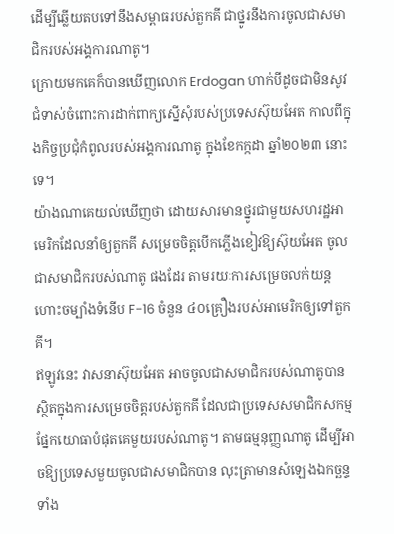ដើម្បីឆ្លើយតបទៅនឹងសម្ពាធរបស់តួកគី ជាថ្នូរនឹងការចូលជាសមាជិករបស់អង្គការណាតូ។
ក្រោយមកគេក៏បានឃើញលោក Erdogan ហាក់បីដូចជាមិនសូវជំទាស់ចំពោះការដាក់ពាក្យស្នើសុំរបស់ប្រទេសស៊ុយអែត កាលពីក្នុងកិច្ចប្រជុំកំពូលរបស់អង្គការណាតូ ក្នុងខែកក្កដា ឆ្នាំ២០២៣ នោះទេ។
យ៉ាងណាគេយល់ឃើញថា ដោយសារមានថ្នូរជាមួយសហរដ្ឋអាមេរិកដែលនាំឲ្យតួកគី សម្រេចចិត្តបើកភ្លើងខៀវឱ្យស៊ុយអែត ចូលជាសមាជិករបស់ណាតូ ផងដែរ តាមរយៈការសម្រេចលក់យន្តហោះចម្បាំងទំនើប F-16 ចំនួន ៤០គ្រឿងរបស់អាមេរិកឲ្យទៅតួកគី។
ឥឡូវនេះ វាសនាស៊ុយអែត អាចចូលជាសមាជិករបស់ណាតូបាន ស្ថិតក្នុងការសម្រេចចិត្តរបស់តួកគី ដែលជាប្រទេសសមាជិកសកម្មផ្នែកយោធាបំផុតគេមួយរបស់ណាតូ។ តាមធម្មនុញ្ញណាតូ ដើម្បីអាចឱ្យប្រទេសមួយចូលជាសមាជិកបាន លុះត្រាមានសំឡេងឯកច្ឆន្ទទាំង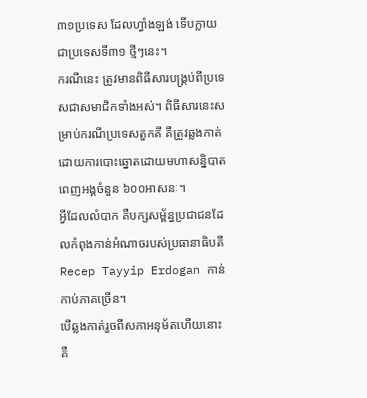៣១ប្រទេស ដែលហ្វាំងឡង់ ទើបក្លាយជាប្រទេសទី៣១ ថ្មីៗនេះ។
ករណីនេះ ត្រូវមានពិធីសារបង្គ្រប់ពីប្រទេសជាសមាជិកទាំងអស់។ ពិធីសារនេះសម្រាប់ករណីប្រទេសតួកគី គឺត្រូវឆ្លងកាត់ដោយការបោះឆ្នោតដោយមហាសន្និបាតពេញអង្គចំនួន ៦០០អាសនៈ។
អ្វីដែលលំបាក គឺបក្សសម្ព័ន្ធប្រជាជនដែលកំពុងកាន់អំណាចរបស់ប្រធានាធិបតី Recep Tayyip Erdogan កាន់កាប់ភាគច្រើន។
បើឆ្លងកាត់រួចពីសភាអនុម័តហើយនោះ គឺ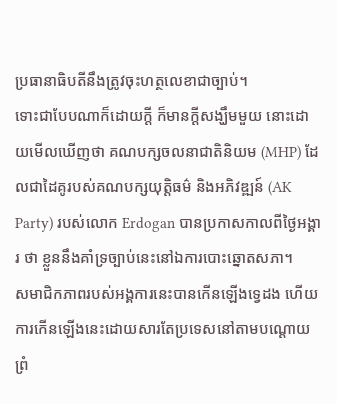ប្រធានាធិបតីនឹងត្រូវចុះហត្ថលេខាជាច្បាប់។
ទោះជាបែបណាក៏ដោយក្ដី ក៏មានក្ដីសង្ឃឹមមួយ នោះដោយមើលឃើញថា គណបក្សចលនាជាតិនិយម (MHP) ដែលជាដៃគូរបស់គណបក្សយុត្តិធម៌ និងអភិវឌ្ឍន៍ (AK Party) របស់លោក Erdogan បានប្រកាសកាលពីថ្ងៃអង្គារ ថា ខ្លួននឹងគាំទ្រច្បាប់នេះនៅឯការបោះឆ្នោតសភា។
សមាជិកភាពរបស់អង្គការនេះបានកើនឡើងទ្វេដង ហើយការកើនឡើងនេះដោយសារតែប្រទេសនៅតាមបណ្ដោយព្រំ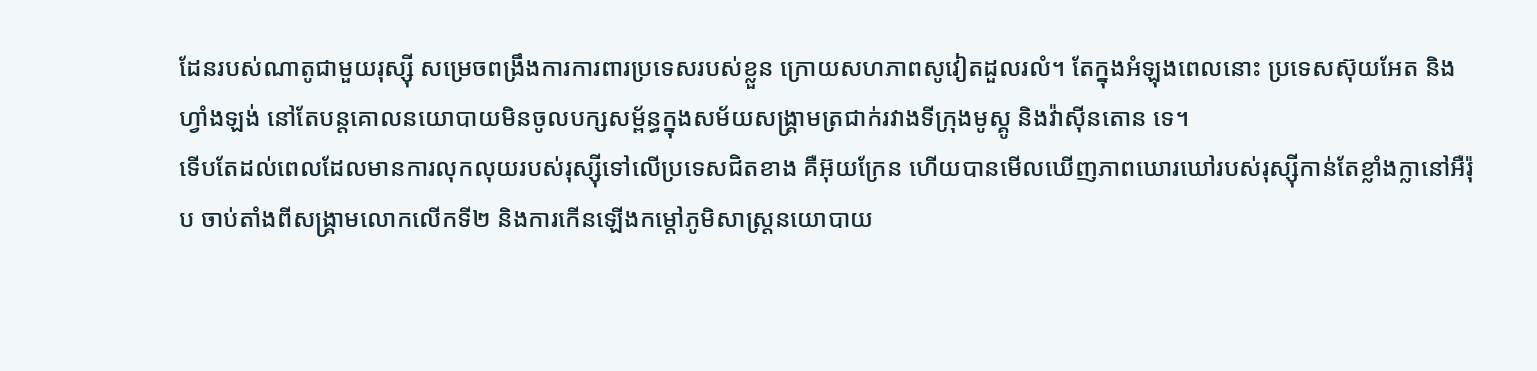ដែនរបស់ណាតូជាមួយរុស្ស៊ី សម្រេចពង្រឹងការការពារប្រទេសរបស់ខ្លួន ក្រោយសហភាពសូវៀតដួលរលំ។ តែក្នុងអំឡុងពេលនោះ ប្រទេសស៊ុយអែត និងហ្វាំងឡង់ នៅតែបន្តគោលនយោបាយមិនចូលបក្សសម្ព័ន្ធក្នុងសម័យសង្គ្រាមត្រជាក់រវាងទីក្រុងមូស្គូ និងវ៉ាស៊ីនតោន ទេ។
ទើបតែដល់ពេលដែលមានការលុកលុយរបស់រុស្ស៊ីទៅលើប្រទេសជិតខាង គឺអ៊ុយក្រែន ហើយបានមើលឃើញភាពឃោរឃៅរបស់រុស្ស៊ីកាន់តែខ្លាំងក្លានៅអឺរ៉ុប ចាប់តាំងពីសង្គ្រាមលោកលើកទី២ និងការកើនឡើងកម្ដៅភូមិសាស្ត្រនយោបាយ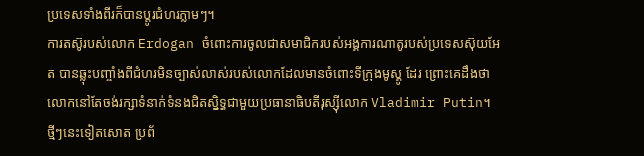ប្រទេសទាំងពីរក៏បានប្ដូរជំហរភ្លាមៗ។
ការតស៊ូរបស់លោក Erdogan ចំពោះការចូលជាសមាជិករបស់អង្គការណាតូរបស់ប្រទេសស៊ុយអែត បានឆ្លុះបញ្ចាំងពីជំហរមិនច្បាស់លាស់របស់លោកដែលមានចំពោះទីក្រុងមូស្គូ ដែរ ព្រោះគេដឹងថា លោកនៅតែចង់រក្សាទំនាក់ទំនងជិតស្និទ្ធជាមួយប្រធានាធិបតីរុស្ស៊ីលោក Vladimir Putin។
ថ្មីៗនេះទៀតសោត ប្រព័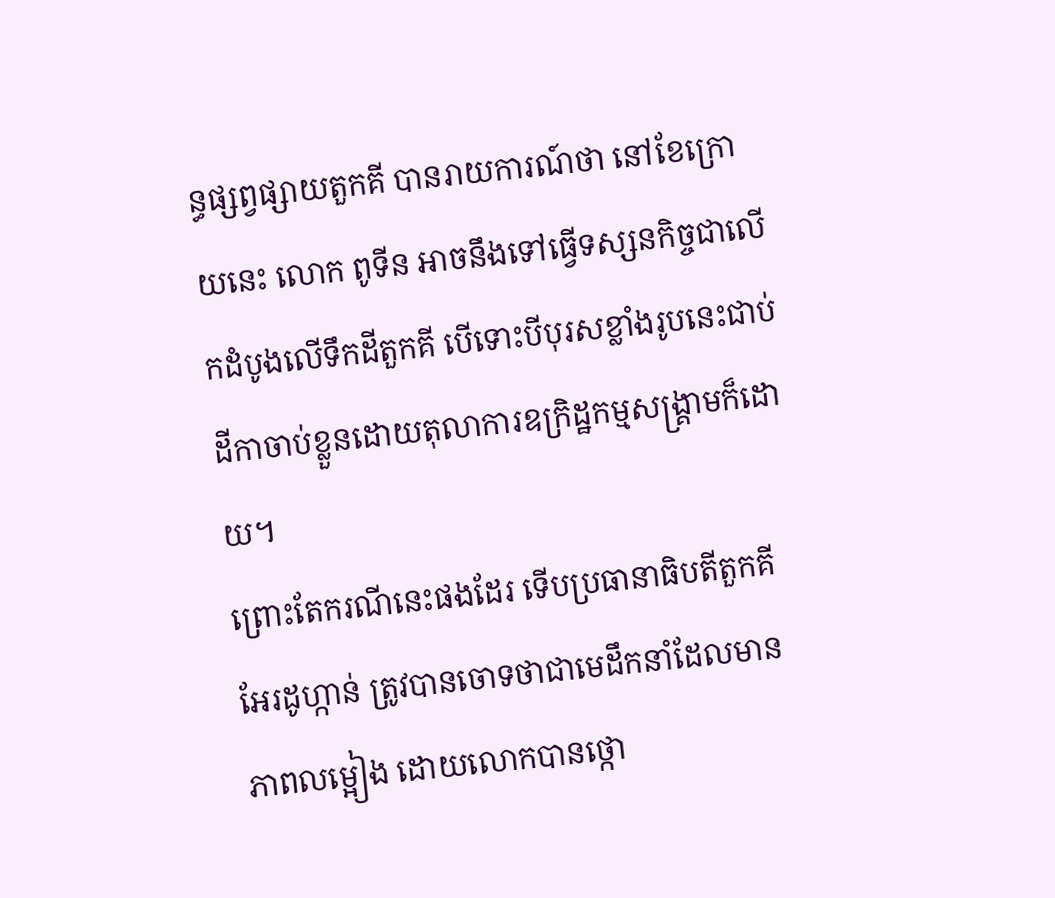ន្ធផ្សព្វផ្សាយតួកគី បានរាយការណ៍ថា នៅខែក្រោយនេះ លោក ពូទីន អាចនឹងទៅធ្វើទស្សនកិច្ចជាលើកដំបូងលើទឹកដីតួកគី បើទោះបីបុរសខ្លាំងរូបនេះជាប់ដីកាចាប់ខ្លួនដោយតុលាការឧក្រិដ្ឋកម្មសង្គ្រាមក៏ដោយ។
ព្រោះតែករណីនេះផងដែរ ទើបប្រធានាធិបតីតួកគី អែរដូហ្កាន់ ត្រូវបានចោទថាជាមេដឹកនាំដែលមានភាពលម្អៀង ដោយលោកបានថ្កោ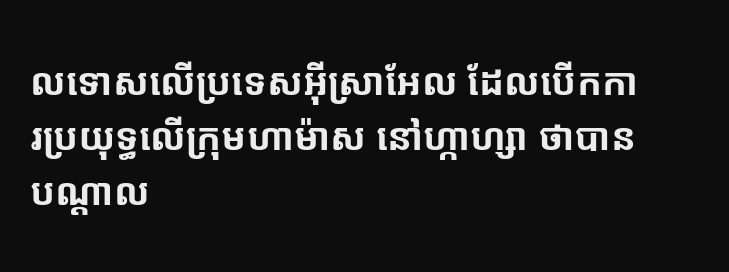លទោសលើប្រទេសអ៊ីស្រាអែល ដែលបើកការប្រយុទ្ធលើក្រុមហាម៉ាស នៅហ្កាហ្សា ថាបានបណ្ដាល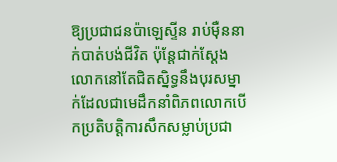ឱ្យប្រជាជនប៉ាឡេស្ទីន រាប់ម៉ឺននាក់បាត់បង់ជីវិត ប៉ុន្តែជាក់ស្ដែង លោកនៅតែជិតស្និទ្ធនឹងបុរសម្នាក់ដែលជាមេដឹកនាំពិភពលោកបើកប្រតិបត្តិការសឹកសម្លាប់ប្រជា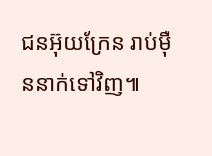ជនអ៊ុយក្រែន រាប់ម៉ឺននាក់ទៅវិញ៕